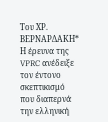Του ΧΡ. ΒΕΡΝΑΡΔΑΚΗ*
Η έρευνα της VPRC ανέδειξε τον έντονο σκεπτικισμό που διαπερνά την ελληνική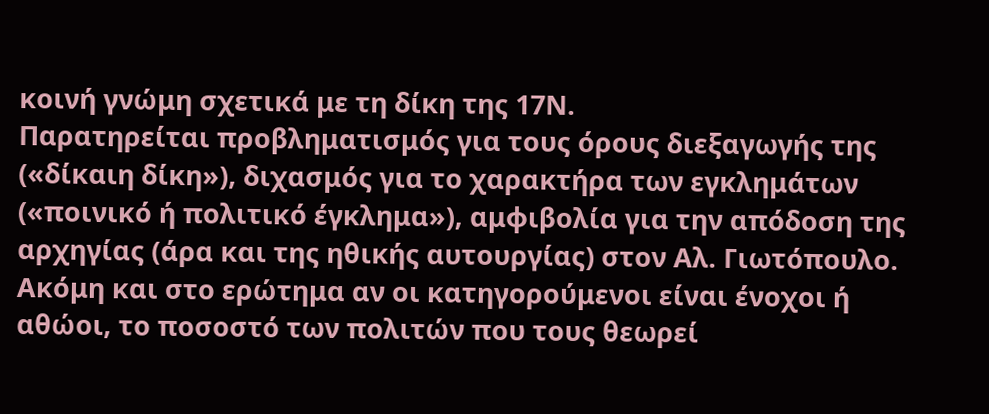κοινή γνώμη σχετικά με τη δίκη της 17Ν.
Παρατηρείται προβληματισμός για τους όρους διεξαγωγής της («δίκαιη δίκη»), διχασμός για το χαρακτήρα των εγκλημάτων («ποινικό ή πολιτικό έγκλημα»), αμφιβολία για την απόδοση της αρχηγίας (άρα και της ηθικής αυτουργίας) στον Αλ. Γιωτόπουλο. Ακόμη και στο ερώτημα αν οι κατηγορούμενοι είναι ένοχοι ή αθώοι, το ποσοστό των πολιτών που τους θεωρεί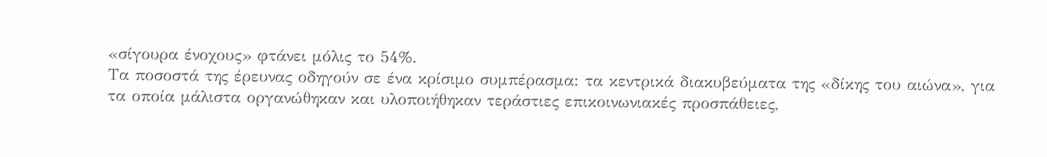«σίγουρα ένοχους» φτάνει μόλις το 54%.
Τα ποσοστά της έρευνας οδηγούν σε ένα κρίσιμο συμπέρασμα: τα κεντρικά διακυβεύματα της «δίκης του αιώνα», για τα οποία μάλιστα οργανώθηκαν και υλοποιήθηκαν τεράστιες επικοινωνιακές προσπάθειες,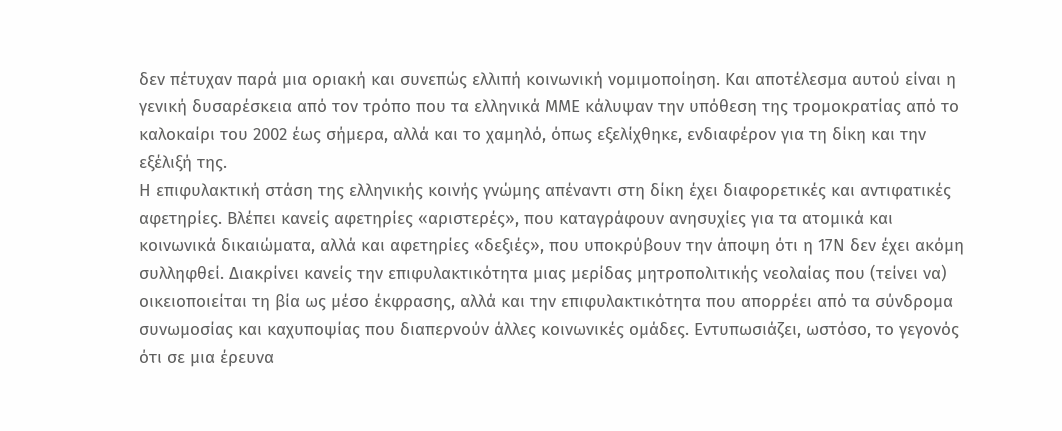δεν πέτυχαν παρά μια οριακή και συνεπώς ελλιπή κοινωνική νομιμοποίηση. Και αποτέλεσμα αυτού είναι η γενική δυσαρέσκεια από τον τρόπο που τα ελληνικά ΜΜΕ κάλυψαν την υπόθεση της τρομοκρατίας από το καλοκαίρι του 2002 έως σήμερα, αλλά και το χαμηλό, όπως εξελίχθηκε, ενδιαφέρον για τη δίκη και την εξέλιξή της.
Η επιφυλακτική στάση της ελληνικής κοινής γνώμης απέναντι στη δίκη έχει διαφορετικές και αντιφατικές αφετηρίες. Βλέπει κανείς αφετηρίες «αριστερές», που καταγράφουν ανησυχίες για τα ατομικά και κοινωνικά δικαιώματα, αλλά και αφετηρίες «δεξιές», που υποκρύβουν την άποψη ότι η 17Ν δεν έχει ακόμη συλληφθεί. Διακρίνει κανείς την επιφυλακτικότητα μιας μερίδας μητροπολιτικής νεολαίας που (τείνει να) οικειοποιείται τη βία ως μέσο έκφρασης, αλλά και την επιφυλακτικότητα που απορρέει από τα σύνδρομα συνωμοσίας και καχυποψίας που διαπερνούν άλλες κοινωνικές ομάδες. Εντυπωσιάζει, ωστόσο, το γεγονός ότι σε μια έρευνα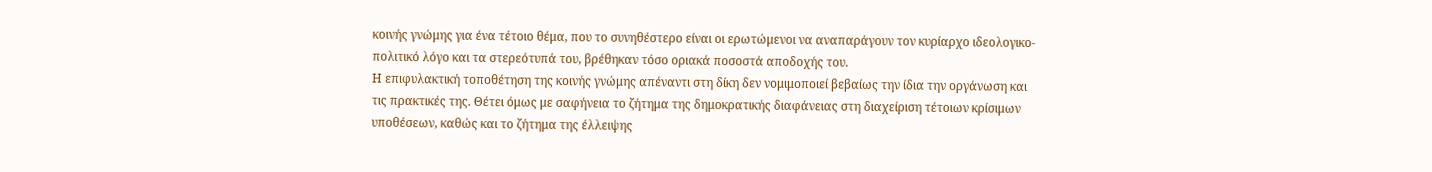κοινής γνώμης για ένα τέτοιο θέμα, που το συνηθέστερο είναι οι ερωτώμενοι να αναπαράγουν τον κυρίαρχο ιδεολογικο-πολιτικό λόγο και τα στερεότυπά του, βρέθηκαν τόσο οριακά ποσοστά αποδοχής του.
Η επιφυλακτική τοποθέτηση της κοινής γνώμης απέναντι στη δίκη δεν νομιμοποιεί βεβαίως την ίδια την οργάνωση και τις πρακτικές της. Θέτει όμως με σαφήνεια το ζήτημα της δημοκρατικής διαφάνειας στη διαχείριση τέτοιων κρίσιμων υποθέσεων, καθώς και το ζήτημα της έλλειψης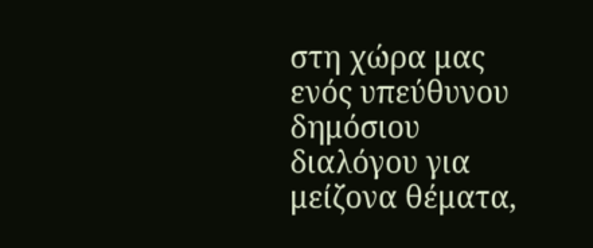στη χώρα μας ενός υπεύθυνου δημόσιου διαλόγου για μείζονα θέματα,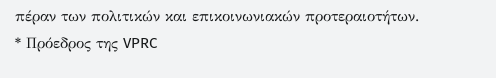πέραν των πολιτικών και επικοινωνιακών προτεραιοτήτων.
* Πρόεδρος της VPRC